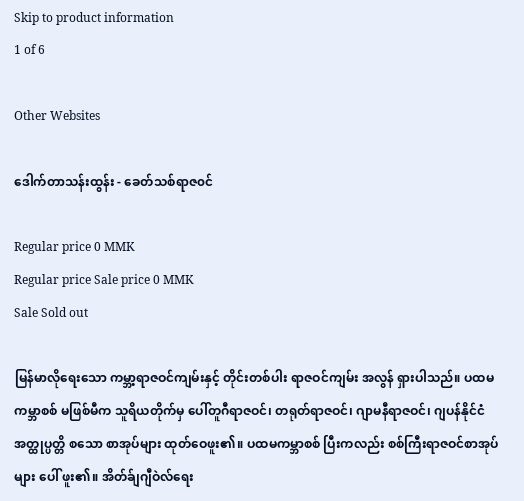Skip to product information
1 of 6

Other Websites

ဒေါက်တာသန်းထွန်း - ခေတ်သစ်ရာဇ၀င်

Regular price 0 MMK
Regular price Sale price 0 MMK
Sale Sold out

မြန်မာလိုရေးသော ကမ္ဘာ့ရာဇဝင်ကျမ်းနှင့် တိုင်းတစ်ပါး ရာဇဝင်ကျမ်း အလွန် ရှားပါသည်။ ပထမကမ္ဘာစစ် မဖြစ်မီက သူရိယတိုက်မှ ပေါ်တူဂီရာဇဝင်၊ တရုတ်ရာဇဝင်၊ ဂျာမနီရာဇဝင်၊ ဂျပန်နိုင်ငံ အတ္ထုပ္ပတ္တိ စသော စာအုပ်များ ထုတ်ဝေဖူး၏။ ပထမကမ္ဘာစစ် ပြီးကလည်း စစ်ကြီးရာဇဝင်စာအုပ်များ ပေါ် ဖူး၏။ အိတ်ခ်ျဂျီဝဲလ်ရေး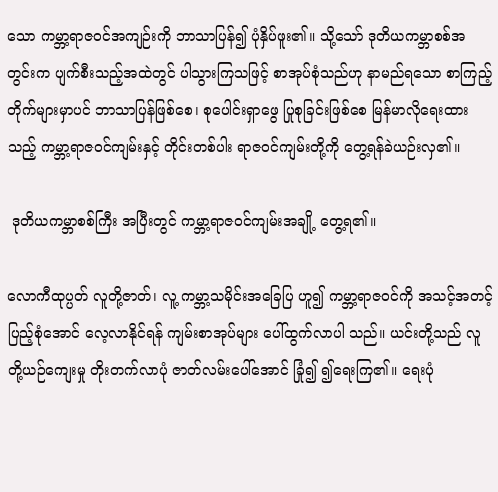သော ကမ္ဘာ့ရာဇဝင်အကျဉ်းကို ဘာသာပြန်၍ ပုံနှိပ်ဖူး၏။ သို့သော် ဒုတိယကမ္ဘာစစ်အတွင်းက ပျက်စီးသည့်အထဲတွင် ပါသွားကြသဖြင့် စာအုပ်စုံသည်ဟု နာမည်ရသော စာကြည့်တိုက်များမှာပင် ဘာသာပြန်ဖြစ်စေ၊ စုပေါင်းရှာဖွေ ပြုစုခြင်းဖြစ်စေ မြန်မာလိုရေးထားသည့် ကမ္ဘာ့ရာဇဝင်ကျမ်းနှင့် တိုင်းတစ်ပါး ရာဇဝင်ကျမ်းတို့ကို တွေ့ရန်ခဲယဉ်းလှ၏။

 ဒုတိယကမ္ဘာစစ်ကြီး အပြီးတွင် ကမ္ဘာ့ရာဇဝင်ကျမ်းအချို့ တွေ့ရ၏။

လောကီထုပ္ပတ် လူတို့ဇာတ်၊ လူ့ ကမ္ဘာ့သမိုင်းအခြေပြ ဟူ၍ ကမ္ဘာ့ရာဇဝင်ကို အသင့်အတင့် ပြည့်စုံအောင် လေ့လာနိုင်ရန် ကျမ်းစာအုပ်များ ပေါ်ထွက်လာပါ သည်။ ယင်းတို့သည် လူတို့ယဉ်ကျေးမှု တိုးတက်လာပုံ ဇာတ်လမ်းပေါ်အောင် ခြုံ၍ ၍ရေးကြ၏။ ရေးပုံ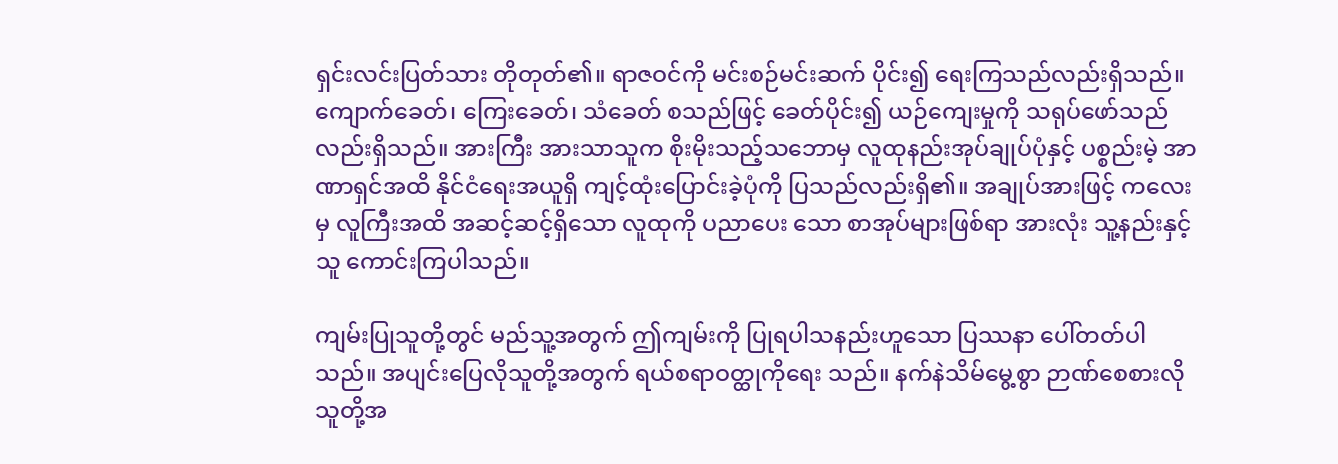ရှင်းလင်းပြတ်သား တိုတုတ်၏။ ရာဇဝင်ကို မင်းစဉ်မင်းဆက် ပိုင်း၍ ရေးကြသည်လည်းရှိသည်။ ကျောက်ခေတ်၊ ကြေးခေတ်၊ သံခေတ် စသည်ဖြင့် ခေတ်ပိုင်း၍ ယဉ်ကျေးမှုကို သရုပ်ဖော်သည်လည်းရှိသည်။ အားကြီး အားသာသူက စိုးမိုးသည့်သဘောမှ လူထုနည်းအုပ်ချုပ်ပုံနှင့် ပစ္စည်းမဲ့ အာဏာရှင်အထိ နိုင်ငံရေးအယူရှိ ကျင့်ထုံးပြောင်းခဲ့ပုံကို ပြသည်လည်းရှိ၏။ အချုပ်အားဖြင့် ကလေးမှ လူကြီးအထိ အဆင့်ဆင့်ရှိသော လူထုကို ပညာပေး သော စာအုပ်များဖြစ်ရာ အားလုံး သူ့နည်းနှင့်သူ ကောင်းကြပါသည်။

ကျမ်းပြုသူတို့တွင် မည်သူ့အတွက် ဤကျမ်းကို ပြုရပါသနည်းဟူသော ပြဿနာ ပေါ်တတ်ပါသည်။ အပျင်းပြေလိုသူတို့အတွက် ရယ်စရာဝတ္ထုကိုရေး သည်။ နက်နဲသိမ်မွေ့စွာ ဉာဏ်စေစားလိုသူတို့အ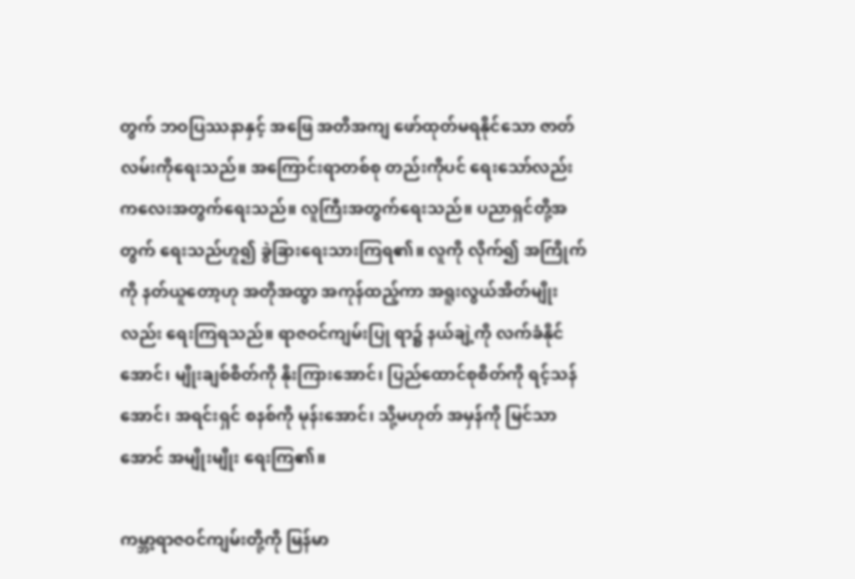တွက် ဘဝပြဿနာနှင့် အဖြေ အတိအကျ ဖော်ထုတ်မရနိုင်သော ဇာတ်လမ်းကိုရေးသည်။ အကြောင်းရာတစ်စု တည်းကိုပင် ရေးသော်လည်း ကလေးအတွက်ရေးသည်။ လူကြီးအတွက်ရေးသည်။ ပညာရှင်တို့အတွက် ရေးသည်ဟူ၍ ခွဲခြားရေးသားကြရ၏။ လူကို လိုက်၍ အကြိုက်ကို နတ်ယူတော့ဟု အတိုအထွာ အကုန်ထည့်ကာ အရူးလွယ်အိတ်မျိုး လည်း ရေးကြရသည်။ ရာဇဝင်ကျမ်းပြု ရာ၌ နယ်ချဲ့ကို လက်ခံနိုင်အောင်၊ မျိုးချစ်စိတ်ကို နိုးကြားအောင်၊ ပြည်ထောင်စုစိတ်ကို ရင့်သန်အောင်၊ အရင်းရှင် စနစ်ကို မုန်းအောင်၊ သို့မဟုတ် အမှန်ကို မြင်သာအောင် အမျိုးမျိုး ရေးကြ၏။

ကမ္ဘာ့ရာဇဝင်ကျမ်းတို့ကို မြန်မာ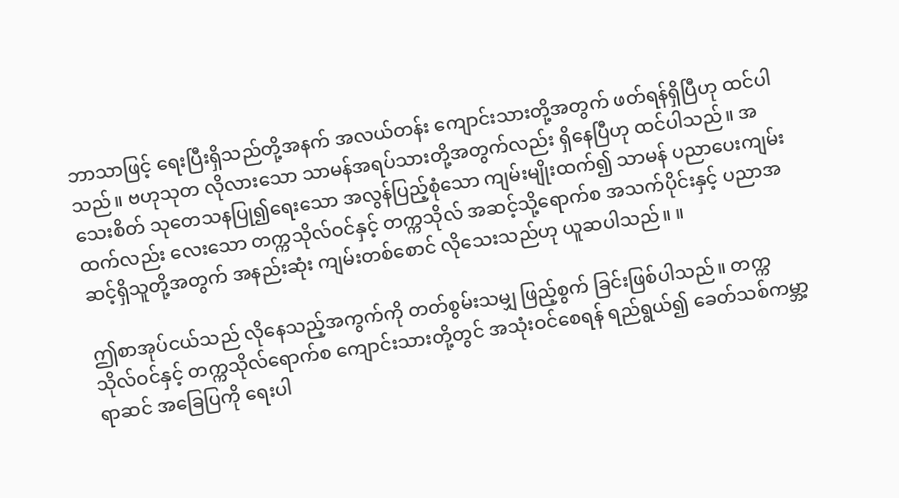ဘာသာဖြင့် ရေးပြီးရှိသည်တို့အနက် အလယ်တန်း ကျောင်းသားတို့အတွက် ဖတ်ရန်ရှိပြီဟု ထင်ပါသည်။ ဗဟုသုတ လိုလားသော သာမန်အရပ်သားတို့အတွက်လည်း ရှိနေပြီဟု ထင်ပါသည်။ အသေးစိတ် သုတေသနပြု၍ရေးသော အလွန်ပြည့်စုံသော ကျမ်းမျိုးထက်၍ သာမန် ပညာပေးကျမ်းထက်လည်း လေးသော တက္ကသိုလ်ဝင်နှင့် တက္ကသိုလ် အဆင့်သို့ရောက်စ အသက်ပိုင်းနှင့် ပညာအဆင့်ရှိသူတို့အတွက် အနည်းဆုံး ကျမ်းတစ်စောင် လိုသေးသည်ဟု ယူဆပါသည်။ ။

ဤစာအုပ်ငယ်သည် လိုနေသည့်အကွက်ကို တတ်စွမ်းသမျှ ဖြည့်စွက် ခြင်းဖြစ်ပါသည်။ တက္ကသိုလ်ဝင်နှင့် တက္ကသိုလ်ရောက်စ ကျောင်းသားတို့တွင် အသုံးဝင်စေရန် ရည်ရွယ်၍ ခေတ်သစ်ကမ္ဘာ့ရာဆင် အခြေပြကို ရေးပါ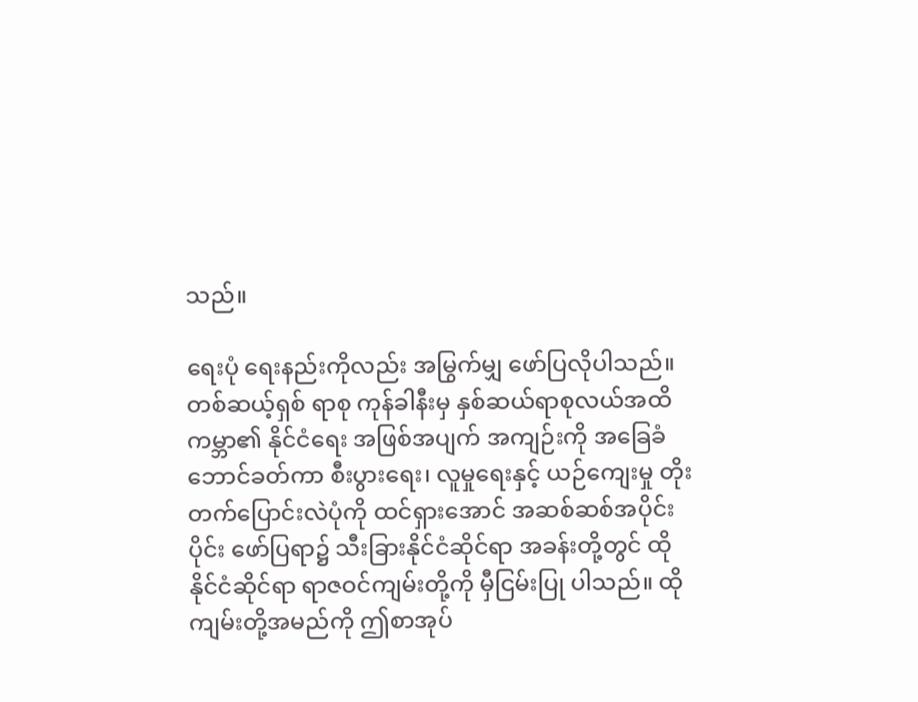သည်။

ရေးပုံ ရေးနည်းကိုလည်း အမြွက်မျှ ဖော်ပြလိုပါသည်။ တစ်ဆယ့်ရှစ် ရာစု ကုန်ခါနီးမှ နှစ်ဆယ်ရာစုလယ်အထိ ကမ္ဘာ၏ နိုင်ငံရေး အဖြစ်အပျက် အကျဉ်းကို အခြေခံ ဘောင်ခတ်ကာ စီးပွားရေး၊ လူမှုရေးနှင့် ယဉ်ကျေးမှု တိုးတက်ပြောင်းလဲပုံကို ထင်ရှားအောင် အဆစ်ဆစ်အပိုင်းပိုင်း ဖော်ပြရာ၌ သီးခြားနိုင်ငံဆိုင်ရာ အခန်းတို့တွင် ထိုနိုင်ငံဆိုင်ရာ ရာဇဝင်ကျမ်းတို့ကို မှီငြမ်းပြု ပါသည်။ ထိုကျမ်းတို့အမည်ကို ဤစာအုပ်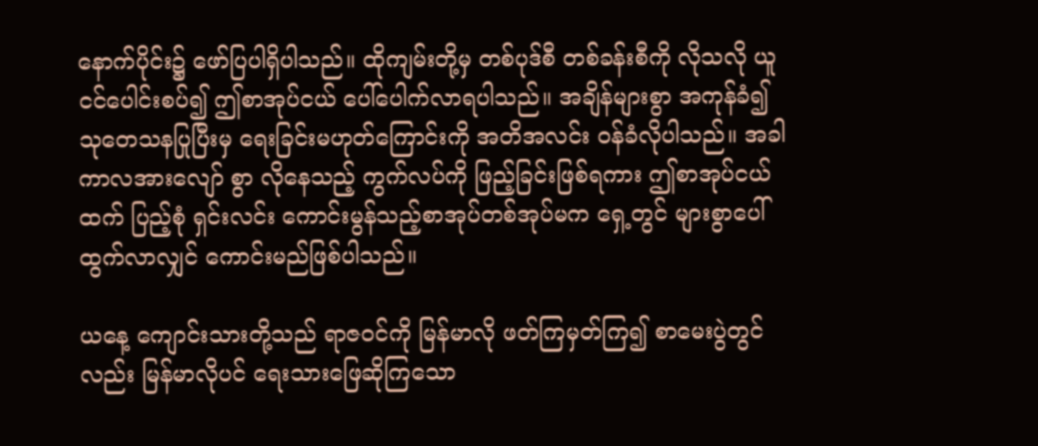နောက်ပိုင်း၌ ဖော်ပြပါရှိပါသည်။ ထိုကျမ်းတို့မှ တစ်ပုဒ်စီ တစ်ခန်းစီကို လိုသလို ယူငင်ပေါင်းစပ်၍ ဤစာအုပ်ငယ် ပေါ်ပေါက်လာရပါသည်။ အချိန်များစွာ အကုန်ခံ၍ သုတေသနပြုပြီးမှ ရေးခြင်းမဟုတ်ကြောင်းကို အတိအလင်း ဝန်ခံလိုပါသည်။ အခါကာလအားလျော် စွာ လိုနေသည့် ကွက်လပ်ကို ဖြည့်ခြင်းဖြစ်ရကား ဤစာအုပ်ငယ်ထက် ပြည့်စုံ ရှင်းလင်း ကောင်းမွန်သည့်စာအုပ်တစ်အုပ်မက ရှေ့တွင် များစွာပေါ်ထွက်လာလျှင် ကောင်းမည်ဖြစ်ပါသည်။

ယနေ့ ကျောင်းသားတို့သည် ရာဇဝင်ကို မြန်မာလို ဖတ်ကြမှတ်ကြ၍ စာမေးပွဲတွင်လည်း မြန်မာလိုပင် ရေးသားဖြေဆိုကြသော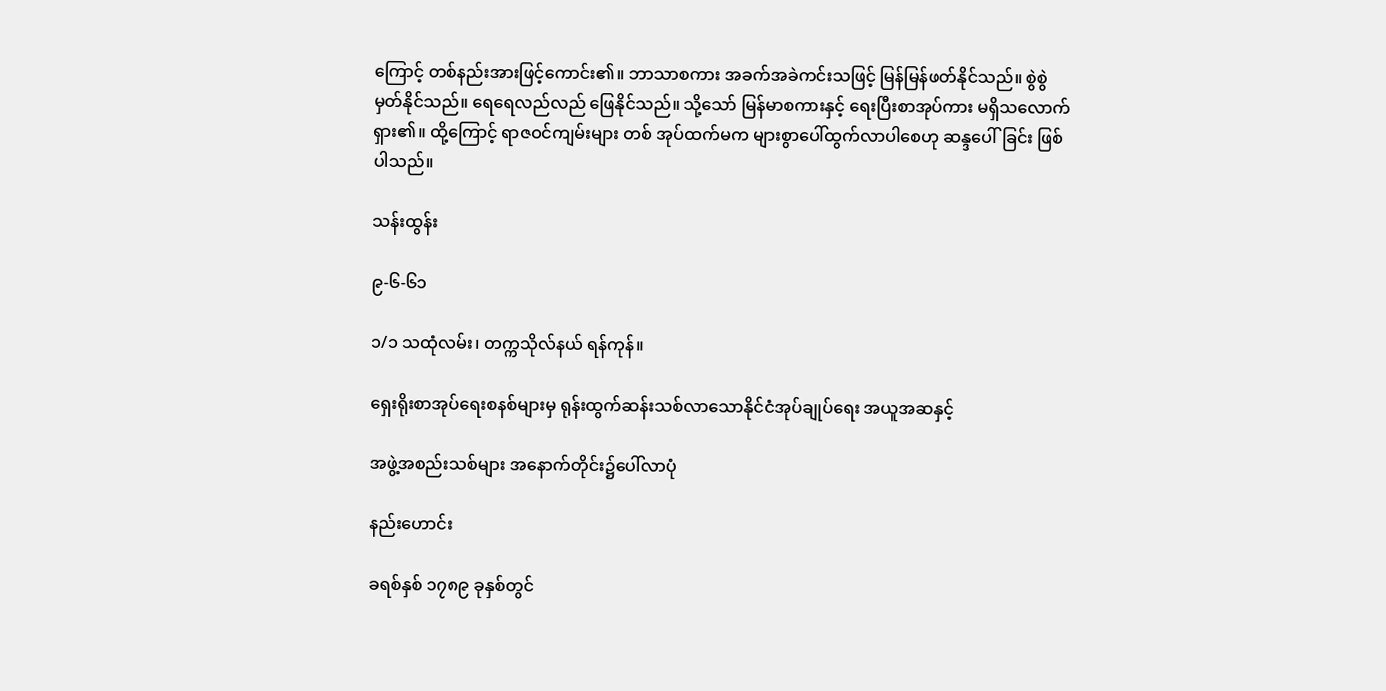ကြောင့် တစ်နည်းအားဖြင့်ကောင်း၏။ ဘာသာစကား အခက်အခဲကင်းသဖြင့် မြန်မြန်ဖတ်နိုင်သည်။ စွဲစွဲ မှတ်နိုင်သည်။ ရေရေလည်လည် ဖြေနိုင်သည်။ သို့သော် မြန်မာစကားနှင့် ရေးပြီးစာအုပ်ကား မရှိသလောက်ရှား၏။ ထို့ကြောင့် ရာဇဝင်ကျမ်းများ တစ် အုပ်ထက်မက များစွာပေါ်ထွက်လာပါစေဟု ဆန္ဒပေါ်ခြင်း ဖြစ်ပါသည်။

သန်းထွန်း

၉-၆-၆၁

၁/၁ သထုံလမ်း၊ တက္ကသိုလ်နယ် ရန်ကုန်။

ရှေးရိုးစာအုပ်ရေးစနစ်များမှ ရုန်းထွက်ဆန်းသစ်လာသောနိုင်ငံအုပ်ချုပ်ရေး အယူအဆနှင့်

အဖွဲ့အစည်းသစ်များ အနောက်တိုင်း၌ပေါ်လာပုံ

နည်းဟောင်း

ခရစ်နှစ် ၁၇၈၉ ခုနှစ်တွင်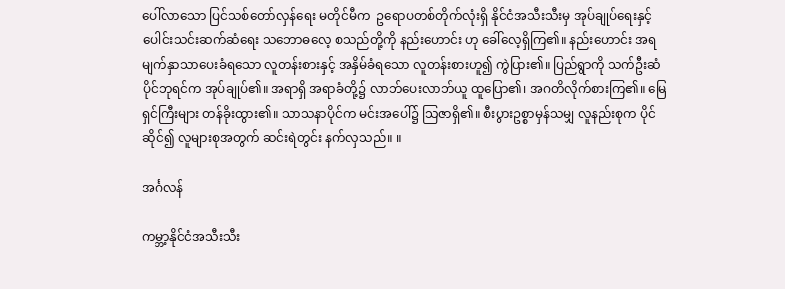ပေါ်လာသော ပြင်သစ်တော်လှန်ရေး မတိုင်မီက  ဥရောပတစ်တိုက်လုံးရှိ နိုင်ငံအသီးသီးမှ အုပ်ချုပ်ရေးနှင့် ပေါင်းသင်းဆက်ဆံရေး သဘောဓလေ့ စသည်တို့ကို နည်းဟောင်း ဟု ခေါ်လေ့ရှိကြ၏။ နည်းဟောင်း အရ မျက်နှာသာပေးခံရသော လူတန်းစားနှင့် အနှိမ်ခံရသော လူတန်းစားဟူ၍ ကွဲပြား၏။ ပြည်ရွာကို သက်ဦးဆံပိုင်ဘုရင်က အုပ်ချုပ်၏။ အရာရှိ အရာခံတို့၌ လာဘ်ပေးလာဘ်ယူ ထူပြော၏၊ အဂတိလိုက်စားကြ၏။ မြေရှင်ကြီးများ တန်ခိုးထွား၏။ သာသနာပိုင်က မင်းအပေါ်၌ သြဇာရှိ၏။ စီးပွားဥစ္စာမှန်သမျှ လူနည်းစုက ပိုင်ဆိုင်၍ လူများစုအတွက် ဆင်းရဲတွင်း နက်လှသည်။ ။

အင်္ဂလန်

ကမ္ဘာ့နိုင်ငံအသီးသီး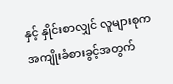နှင့် နှိုင်းစာလျှင် လူများစုက အကျိုးခံစားခွင့်အတွက်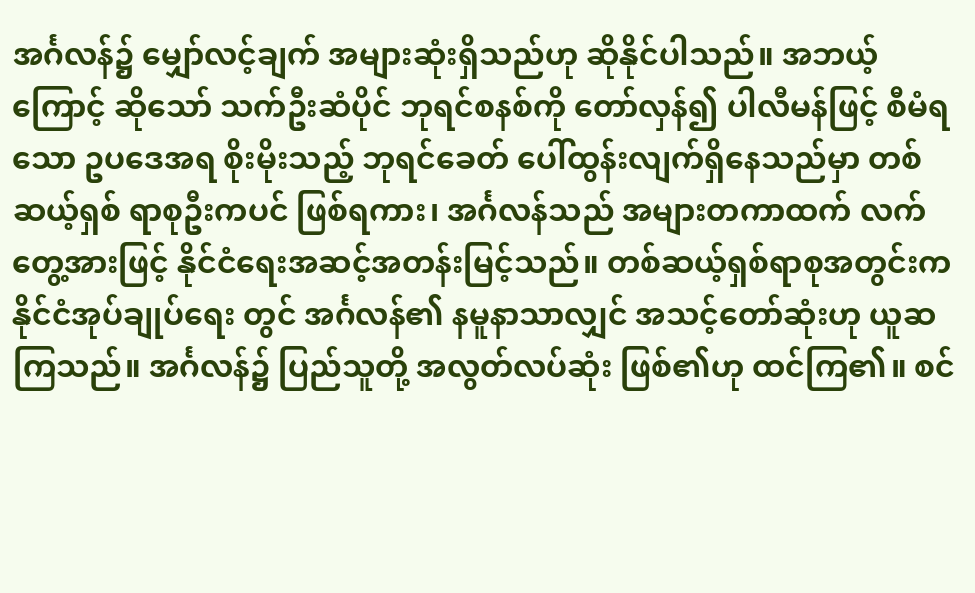အင်္ဂလန်၌ မျှော်လင့်ချက် အများဆုံးရှိသည်ဟု ဆိုနိုင်ပါသည်။ အဘယ့်ကြောင့် ဆိုသော် သက်ဦးဆံပိုင် ဘုရင်စနစ်ကို တော်လှန်၍ ပါလီမန်ဖြင့် စီမံရသော ဥပဒေအရ စိုးမိုးသည့် ဘုရင်ခေတ် ပေါ်ထွန်းလျက်ရှိနေသည်မှာ တစ်ဆယ့်ရှစ် ရာစုဦးကပင် ဖြစ်ရကား၊ အင်္ဂလန်သည် အများတကာထက် လက်တွေ့အားဖြင့် နိုင်ငံရေးအဆင့်အတန်းမြင့်သည်။ တစ်ဆယ့်ရှစ်ရာစုအတွင်းက နိုင်ငံအုပ်ချုပ်ရေး တွင် အင်္ဂလန်၏ နမူနာသာလျှင် အသင့်တော်ဆုံးဟု ယူဆကြသည်။ အင်္ဂလန်၌ ပြည်သူတို့ အလွတ်လပ်ဆုံး ဖြစ်၏ဟု ထင်ကြ၏။ စင်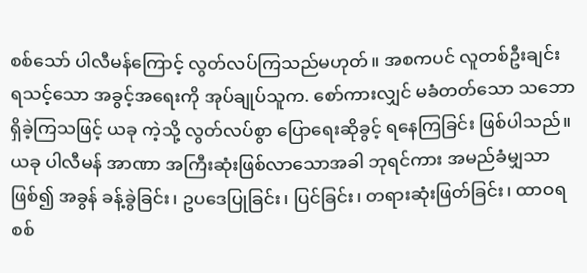စစ်သော် ပါလီမန်ကြောင့် လွတ်လပ်ကြသည်မဟုတ်။ အစကပင် လူတစ်ဦးချင်း ရသင့်သော အခွင့်အရေးကို အုပ်ချုပ်သူက. စော်ကားလျှင် မခံတတ်သော သဘောရှိခဲ့ကြသဖြင့် ယခု ကဲ့သို့ လွတ်လပ်စွာ ပြောရေးဆိုခွင့် ရနေကြခြင်း ဖြစ်ပါသည်။ ယခု ပါလီမန် အာဏာ အကြီးဆုံးဖြစ်လာသောအခါ ဘုရင်ကား အမည်ခံမျှသာဖြစ်၍ အခွန် ခန့်ခွဲခြင်း၊ ဥပဒေပြုခြင်း၊ ပြင်ခြင်း၊ တရားဆုံးဖြတ်ခြင်း၊ ထာဝရ စစ်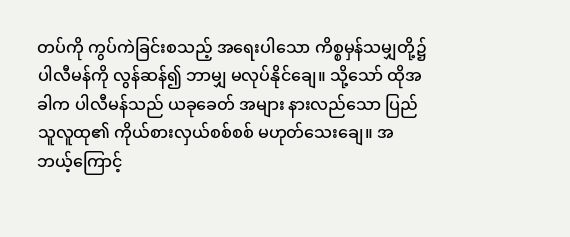တပ်ကို ကွပ်ကဲခြင်းစသည့် အရေးပါသော ကိစ္စမှန်သမျှတို့၌ ပါလီမန်ကို လွန်ဆန်၍ ဘာမျှ မလုပ်နိုင်ချေ။ သို့သော် ထိုအခါက ပါလီမန်သည် ယခုခေတ် အများ နားလည်သော ပြည်သူလူထု၏ ကိုယ်စားလှယ်စစ်စစ် မဟုတ်သေးချေ။ အဘယ့်ကြောင့်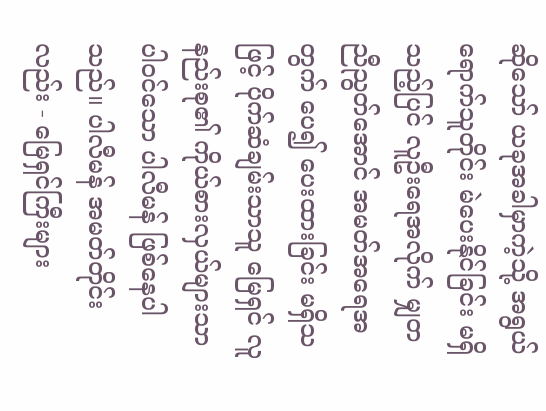ဆိုသော် ယခုအခါမှာကဲ့သို့ အရွယ်ရောက်သူတိုင်း မဲပေးနိုင်ခြင်း မရှိ သည့်ပြင် လူဦးရေအလိုက် မျှတညီညွတ်အောင် အမတ်အရေအတွက် ပေ၍ ပေးထားခြင်း မရှိသဖြင့် ပိုက်ဆံချမ်းသာသူ မြေရှင် လူနည်းစု၏ ကိုယ်စားလှယ်များသာ ပါဝင်သော ပါလီမန် ဖြစ်နေပါသည်။ ပါလီမန် အမတ်တိုင်းလည်း - မြေရှင်ကြီးများ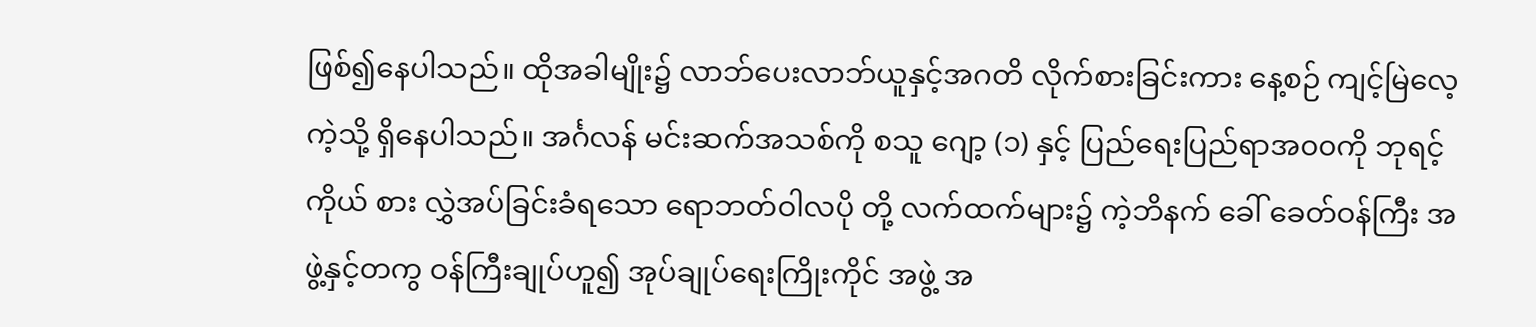ဖြစ်၍နေပါသည်။ ထိုအခါမျိုး၌ လာဘ်ပေးလာဘ်ယူနှင့်အဂတိ လိုက်စားခြင်းကား နေ့စဉ် ကျင့်မြဲလေ့ကဲ့သို့ ရှိနေပါသည်။ အင်္ဂလန် မင်းဆက်အသစ်ကို စသူ ဂျော့ (၁) နှင့် ပြည်ရေးပြည်ရာအ၀၀ကို ဘုရင့်ကိုယ် စား လွှဲအပ်ခြင်းခံရသော ရောဘတ်ဝါလပို တို့ လက်ထက်များ၌ ကဲ့ဘိနက် ခေါ် ခေတ်ဝန်ကြီး အဖွဲ့နှင့်တကွ ဝန်ကြီးချုပ်ဟူ၍ အုပ်ချုပ်ရေးကြိုးကိုင် အဖွဲ့ အ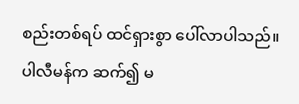စည်းတစ်ရပ် ထင်ရှားစွာ ပေါ်လာပါသည်။ ပါလီမန်က ဆက်၍ မ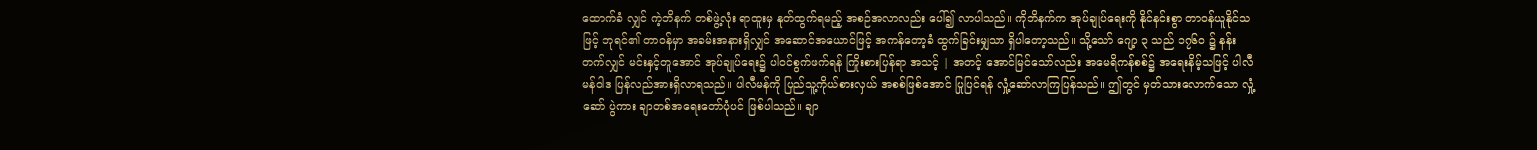ထောက်ခံ လျှင် ကဲ့ဘိနက် တစ်ဖွဲ့လုံး ရာထူးမှ နုတ်ထွက်ရမည့် အစဉ်အလာလည်း ပေါ်၍ လာပါသည်။ ကိုဘိနက်က အုပ်ချုပ်ရေးကို နိုင်နင်းစွာ တာဝန်ယူနိုင်သဖြင့် ဘုရင်၏ တာဝန်မှာ အခမ်းအနားရှိလျှင် အဆောင်အယောင်ဖြင့် အကန်တော့ခံ ထွက်ခြင်းမျှသာ ရှိပါတော့သည်။ သို့သော် ဂျော့ ၃ သည် ၁၇၆ဝ ၌ နန်းတက်လျှင် မင်းနှင့်တူအောင် အုပ်ချုပ်ရေး၌ ပါဝင်စွက်ဖက်ရန် ကြိုးစားပြန်ရာ အသင့် | အတင့် အောင်မြင်သော်လည်း အမေရိကန်စစ်၌ အရေးနိမ့်သဖြင့် ပါလီမန်ဝါဒ ပြန်လည်အားရှိလာရသည်။ ပါလီမန်ကို ပြည်သူ့ကိုယ်စားလှယ် အစစ်ဖြစ်အောင် ပြုပြင်ရန် လှုံ့ဆော်လာကြပြန်သည်။ ဤတွင် မှတ်သားလောက်သော လှုံ့ဆော် ပွဲကား ချာတစ်အရေးတော်ပုံပင် ဖြစ်ပါသည်။ ချာ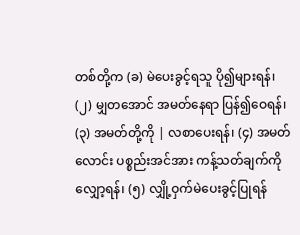တစ်တို့က (ခ) မဲပေးခွင့်ရသူ ပို၍များရန်၊ (၂) မျှတအောင် အမတ်နေရာ ပြန်၍ဝေရန်၊ (၃) အမတ်တို့ကို | လစာပေးရန်၊ (၄) အမတ်လောင်း ပစ္စည်းအင်အား ကန့်သတ်ချက်ကိုလျှော့ရန်၊ (၅) လျှို့ဝှက်မဲပေးခွင့်ပြုရန်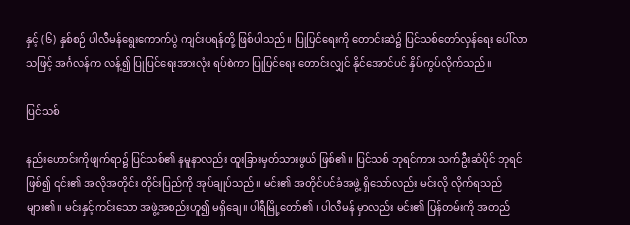နှင့် (၆) နှစ်စဉ် ပါလီမန်ရွေးကောက်ပွဲ ကျင်းပရန်တို့ ဖြစ်ပါသည်။ ပြုပြင်ရေးကို တောင်းဆဲ၌ ပြင်သစ်တော်လှန်ရေး ပေါ်လာသဖြင့် အင်္ဂလန်က လန့်၍ ပြုပြင်ရေးအားလုံး ရပ်စဲကာ ပြုပြင်ရေး တောင်းလျှင် နိုင်အောင်ပင် နှိပ်ကွပ်လိုက်သည်။

ပြင်သစ်

နည်းဟောင်းကိုဖျက်ရာ၌ ပြင်သစ်၏ နမူနာလည်း ထူးခြားမှတ်သားဖွယ် ဖြစ်၏။ ပြင်သစ် ဘုရင်ကား သက်ဦးဆံပိုင် ဘုရင်ဖြစ်၍ ၎င်း၏ အလိုအတိုင်း တိုင်းပြည်ကို အုပ်ချုပ်သည်။ မင်း၏ အတိုင်ပင်ခံအဖွဲ့ ရှိသော်လည်း မင်းလို လိုက်ရသည်များ၏။ မင်းနှင့်ကင်းသော အဖွဲ့အစည်းဟူ၍ မရှိချေ။ ပါရီမြို့တော်၏ ၊ ပါလီမန် မှာလည်း မင်း၏ ပြန်တမ်းကို အတည်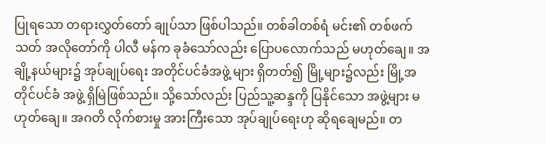ပြုရသော တရားလွှတ်တော် ချုပ်သာ ဖြစ်ပါသည်။ တစ်ခါတစ်ရံ မင်း၏ တစ်ဖက်သတ် အလိုတော်ကို ပါလီ မန်က ခုခံသော်လည်း ပြောပလောက်သည် မဟုတ်ချေ။ အချို့နယ်များ၌ အုပ်ချုပ်ရေး အတိုင်ပင်ခံအဖွဲ့ များ ရှိတတ်၍ မြို့များ၌လည်း မြို့အတိုင်ပင်ခံ အဖွဲ့ ရှိမြဲဖြစ်သည်။ သို့သော်လည်း ပြည်သူ့ဆန္ဒကို ပြနိုင်သော အဖွဲ့များ မဟုတ်ချေ။ အဂတိ လိုက်စားမှု အားကြီးသော အုပ်ချုပ်ရေးဟု ဆိုရချေမည်။ တ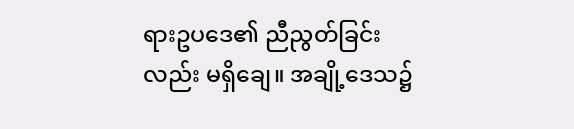ရားဥပဒေ၏ ညီညွတ်ခြင်းလည်း မရှိချေ။ အချို့ဒေသ၌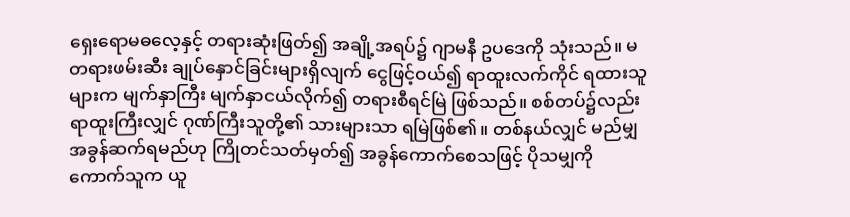ရှေးရောမဓလေ့နှင့် တရားဆုံးဖြတ်၍ အချို့အရပ်၌ ဂျာမနီ ဥပဒေကို သုံးသည်။ မတရားဖမ်းဆီး ချုပ်နှောင်ခြင်းများရှိလျက် ငွေဖြင့်ဝယ်၍ ရာထူးလက်ကိုင် ရထားသူများက မျက်နှာကြီး မျက်နှာငယ်လိုက်၍ တရားစီရင်မြဲ ဖြစ်သည်။ စစ်တပ်၌လည်း ရာထူးကြီးလျှင် ဂုဏ်ကြီးသူတို့၏ သားများသာ ရမြဲဖြစ်၏။ တစ်နယ်လျှင် မည်မျှ အခွန်ဆက်ရမည်ဟု ကြိုတင်သတ်မှတ်၍ အခွန်ကောက်စေသဖြင့် ပိုသမျှကို ကောက်သူက ယူ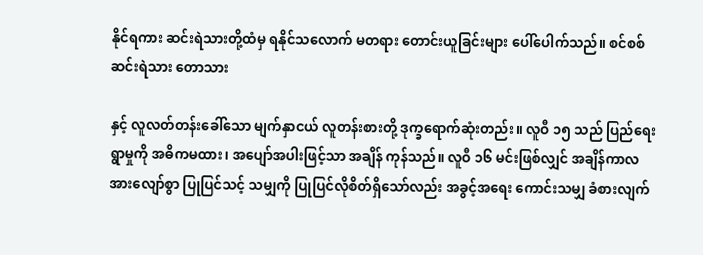နိုင်ရကား ဆင်းရဲသားတို့ထံမှ ရနိုင်သလောက် မတရား တောင်းယူခြင်းများ ပေါ်ပေါက်သည်။ စင်စစ် ဆင်းရဲသား တောသား

နှင့် လူလတ်တန်းခေါ်သော မျက်နှာငယ် လူတန်းစားတို့ ဒုက္ခရောက်ဆုံးတည်း။ လူဝီ ၁၅ သည် ပြည်ရေးရွာမှုကို အဓိကမထား၊ အပျော်အပါးဖြင့်သာ အချိန် ကုန်သည်။ လူဝီ ၁၆ မင်းဖြစ်လျှင် အချိန်ကာလအားလျော်စွာ ပြုပြင်သင့် သမျှကို ပြုပြင်လိုစိတ်ရှိသော်လည်း အခွင့်အရေး ကောင်းသမျှ ခံစားလျက်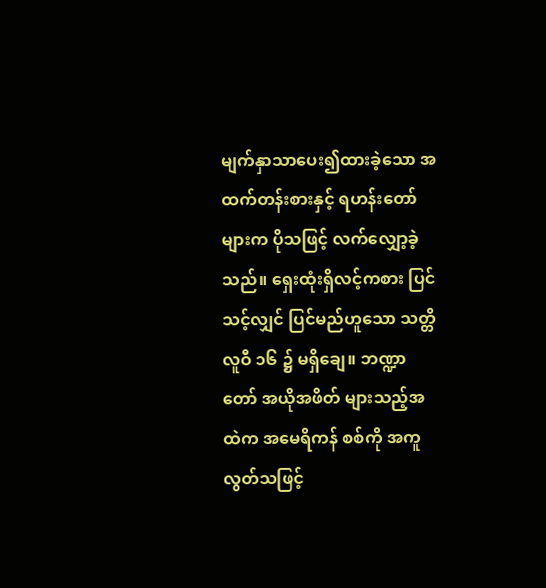မျက်နှာသာပေး၍ထားခဲ့သော အထက်တန်းစားနှင့် ရဟန်းတော်များက ပိုသဖြင့် လက်လျှော့ခဲ့သည်။ ရှေးထုံးရှိလင့်ကစား ပြင်သင့်လျှင် ပြင်မည်ဟူသော သတ္တိ လူဝီ ၁၆ ၌ မရှိချေ။ ဘဏ္ဍာတော် အယိုအဖိတ် များသည့်အထဲက အမေရိကန် စစ်ကို အကူလွတ်သဖြင့်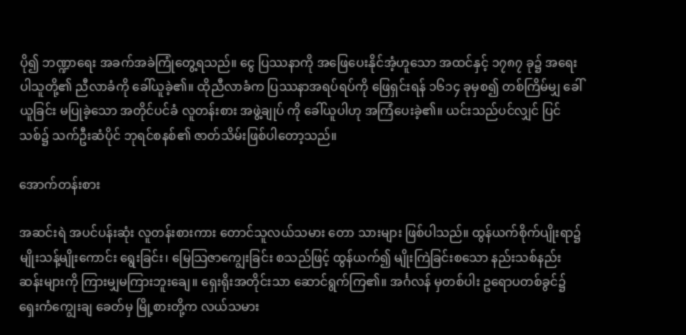ပို၍ ဘဏ္ဍာရေး အခက်အခဲကြုံတွေ့ရသည်။ ငွေ ပြဿနာကို အဖြေပေးနိုင်အံ့ဟူသော အထင်နှင့် ၁၇၈၇ ခု၌ အရေးပါသူတို့၏ ညီလာခံကို ခေါ်ယူခဲ့၏။ ထိုညီလာခံက ပြဿနာအရပ်ရပ်ကို ဖြေရှင်းရန် ၁၆၁၄ ခုမှစ၍ တစ်ကြိမ်မျှ ခေါ်ယူခြင်း မပြုခဲ့သော အတိုင်ပင်ခံ လူတန်းစား အဖွဲ့ချုပ် ကို ခေါ်ယူပါဟု အကြံပေးခဲ့၏။ ယင်းသည်ပင်လျှင် ပြင်သစ်၌ သက်ဦးဆံပိုင် ဘုရင်စနစ်၏ ဇာတ်သိမ်းဖြစ်ပါတော့သည်။

အောက်တန်းစား

အဆင်းရဲ အပင်ပန်းဆုံး လူတန်းစားကား တောင်သူလယ်သမား တော သားများ ဖြစ်ပါသည်။ ထွန်ယက်စိုက်ပျိုးရာ၌ မျိုးသန့်မျိုးကောင်း ရွေးခြင်း၊ မြေသြဇာကျွေးခြင်း စသည်ဖြင့် ထွန်ယက်၍ မျိုးကြဲခြင်းစသော နည်းသစ်နည်း ဆန်းများကို ကြားမျှမကြားဘူးချေ။ ရှေးရိုးအတိုင်းသာ ဆောင်ရွက်ကြ၏။ အင်္ဂလန် မှတစ်ပါး ဥရောပတစ်ခွင်၌ ရှေးကံကျွေးချ ခေတ်မှ မြို့စားတို့က လယ်သမား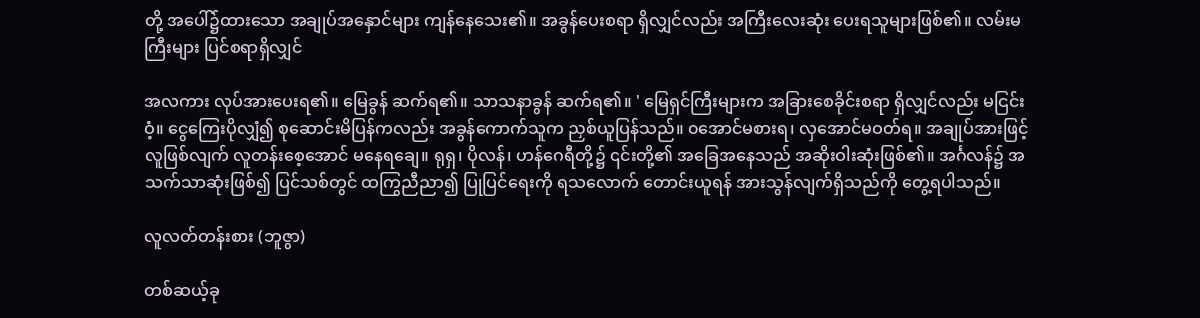တို့ အပေါ်၌ထားသော အချုပ်အနှောင်များ ကျန်နေသေး၏။ အခွန်ပေးစရာ ရှိလျှင်လည်း အကြီးလေးဆုံး ပေးရသူများဖြစ်၏။ လမ်းမကြီးများ ပြင်စရာရှိလျှင်

အလကား လုပ်အားပေးရ၏။ မြေခွန် ဆက်ရ၏။ သာသနာခွန် ဆက်ရ၏။ ' မြေရှင်ကြီးများက အခြားစေခိုင်းစရာ ရှိလျှင်လည်း မငြင်းဝံ့။ ငွေကြေးပိုလျှံ၍ စုဆောင်းမိပြန်ကလည်း အခွန်ကောက်သူက ညှစ်ယူပြန်သည်။ ၀အောင်မစားရ၊ လှအောင်မဝတ်ရ။ အချုပ်အားဖြင့် လူဖြစ်လျက် လူတန်းစေ့အောင် မနေရချေ။ ရုရှ၊ ပိုလန်၊ ဟန်ဂေရီတို့၌ ၎င်းတို့၏ အခြေအနေသည် အဆိုးဝါးဆုံးဖြစ်၏။ အင်္ဂလန်၌ အသက်သာဆုံးဖြစ်၍ ပြင်သစ်တွင် ထကြွညီညာ၍ ပြုပြင်ရေးကို ရသလောက် တောင်းယူရန် အားသွန်လျက်ရှိသည်ကို တွေ့ရပါသည်။

လူလတ်တန်းစား (ဘူဇွာ)

တစ်ဆယ့်ခု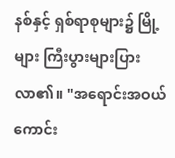နစ်နှင့် ရှစ်ရာစုများ၌ မြို့များ ကြီးပွားများပြားလာ၏။ "အရောင်းအဝယ် ကောင်း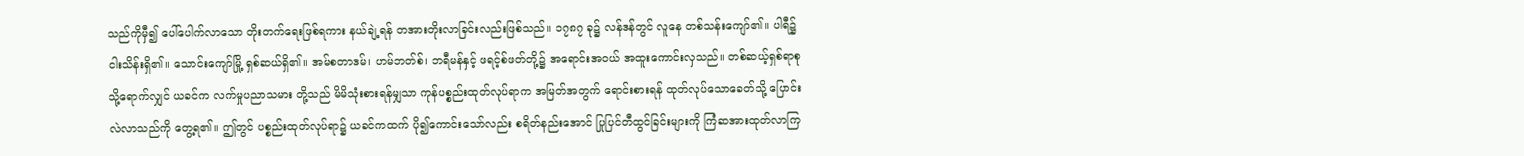သည်ကိုမှီ၍ ပေါ်ပေါက်လာသော တိုးတက်ရေးဖြစ်ရကား နယ်ချဲ့ရန် တအားတိုးလာခြင်းလည်းဖြစ်သည်။ ၁၇၈၇ ခု၌ လန်ဒန်တွင် လူနေ တစ်သန်းကျော်၏။ ပါရီ၌ ငါးသိန်းရှိ၏။ သောင်းကျော်မြို့ ရှစ်ဆယ်ရှိ၏။ အမ်စတာဒမ်၊ ဟမ်ဘတ်စ်၊ ဘရီမန်နှင့် ဖရင့်စ်ဖတ်တို့၌ အရောင်းအဝယ် အထူးကောင်းလှသည်။ တစ်ဆယ့်ရှစ်ရာစုသို့ရောက်လျှင် ယခင်က လက်မှုပညာသမား တို့သည် မိမိသုံးစားရန်မျှသာ ကုန်ပစ္စည်းထုတ်လုပ်ရာက အမြတ်အတွက် ရောင်းစားရန် ထုတ်လုပ်သောခေတ်သို့ ပြောင်းလဲလာသည်ကို တွေ့ရ၏။ ဤတွင် ပစ္စည်းထုတ်လုပ်ရာ၌ ယခင်ကထက် ပို၍ကောင်းသော်လည်း စရိတ်နည်းအောင် ပြုပြင်တီထွင်ခြင်းများကို ကြံဆအားထုတ်လာကြ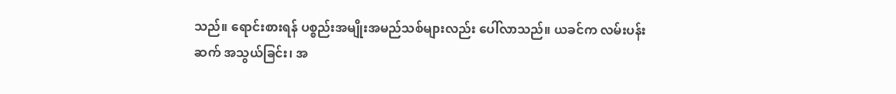သည်။ ရောင်းစားရန် ပစ္စည်းအမျိုးအမည်သစ်များလည်း ပေါ်လာသည်။ ယခင်က လမ်းပန်းဆက် အသွယ်ခြင်း၊ အ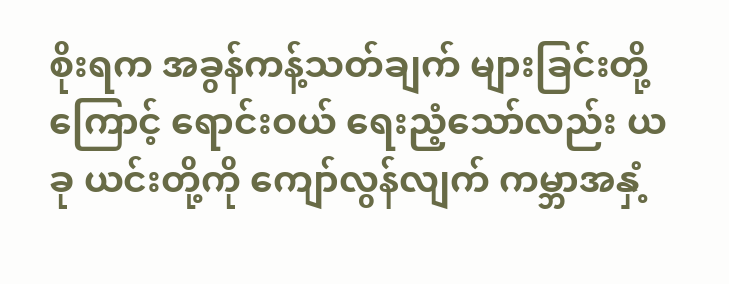စိုးရက အခွန်ကန့်သတ်ချက် များခြင်းတို့ကြောင့် ရောင်းဝယ် ရေးညံ့သော်လည်း ယခု ယင်းတို့ကို ကျော်လွန်လျက် ကမ္ဘာအနှံ့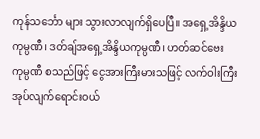ကုန်သင်္ဘော များ သွားလာလျက်ရှိပေပြီ။ အရှေ့အိန္ဒိယကုမ္ပဏီ၊ ဒတ်ချ်အရှေ့အိန္ဒိယကုမ္ပဏီ၊ ဟတ်ဆင်ဗေး ကုမ္ပဏီ စသည်ဖြင့် ငွေအားကြီးမားသဖြင့် လက်ဝါးကြီးအုပ်လျက်ရောင်းဝယ်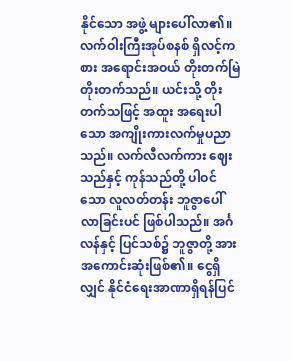နိုင်သော အဖွဲ့ များပေါ်လာ၏။ လက်ဝါးကြီးအုပ်စနစ် ရှိလင့်ကစား အရောင်းအဝယ် တိုးတက်မြဲ တိုးတက်သည်။ ယင်းသို့ တိုးတက်သဖြင့် အထူး အရေးပါသော အကျိုးကားလက်မှုပညာသည်။ လက်လီလက်ကား ဈေးသည်နှင့် ကုန်သည်တို့ ပါဝင်သော လူလတ်တန်း ဘူဇွာပေါ်လာခြင်းပင် ဖြစ်ပါသည်။ အင်္ဂလန်နှင့် ပြင်သစ်၌ ဘူဇွာတို့ အားအကောင်းဆုံးဖြစ်၏။ ငွေရှိလျှင် နိုင်ငံရေးအာဏာရှိရန်ပြင်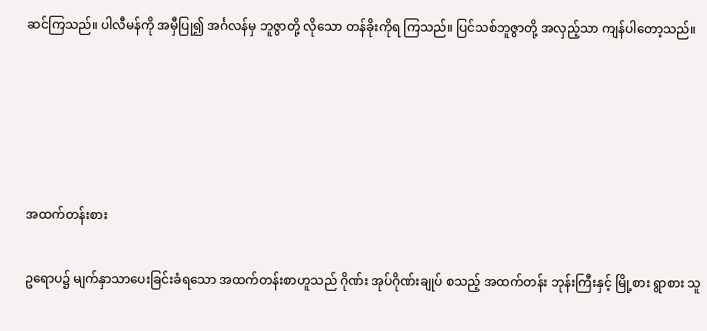ဆင်ကြသည်။ ပါလီမန်ကို အမှီပြု၍ အင်္ဂလန်မှ ဘူဇွာတို့ လိုသော တန်ခိုးကိုရ ကြသည်။ ပြင်သစ်ဘူဇွာတို့ အလှည့်သာ ကျန်ပါတော့သည်။





အထက်တန်းစား

ဥရောပ၌ မျက်နှာသာပေးခြင်းခံရသော အထက်တန်းစာဟူသည် ဂိုဏ်း အုပ်ဂိုဏ်းချုပ် စသည့် အထက်တန်း ဘုန်းကြီးနှင့် မြို့စား ရွာစား သူ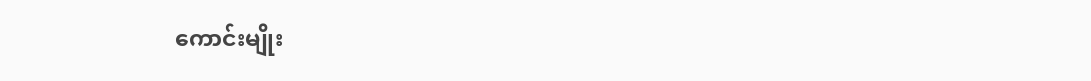ကောင်းမျိုး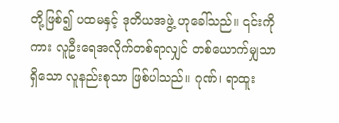တို့ဖြစ်၍ ပထမနှင့် ဒုတိယအဖွဲ့ ဟုခေါ်သည်။ ၎င်းကိုကား လူဦးရေအလိုက်တစ်ရာလျှင် တစ်ယောက်မျှသာရှိသော လူနည်းစုသာ ဖြစ်ပါသည်။ ဂုဏ်၊ ရာထူး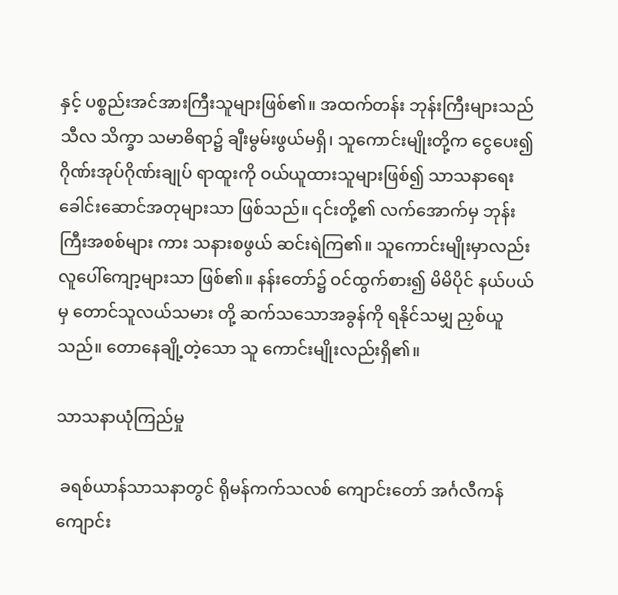နှင့် ပစ္စည်းအင်အားကြီးသူများဖြစ်၏။ အထက်တန်း ဘုန်းကြီးများသည် သီလ သိက္ခာ သမာဓိရာ၌ ချီးမွမ်းဖွယ်မရှိ၊ သူကောင်းမျိုးတို့က ငွေပေး၍ ဂိုဏ်းအုပ်ဂိုဏ်းချုပ် ရာထူးကို ဝယ်ယူထားသူများဖြစ်၍ သာသနာရေး ခေါင်းဆောင်အတုများသာ ဖြစ်သည်။ ၎င်းတို့၏ လက်အောက်မှ ဘုန်းကြီးအစစ်များ ကား သနားစဖွယ် ဆင်းရဲကြ၏။ သူကောင်းမျိုးမှာလည်း လူပေါ်ကျော့များသာ ဖြစ်၏။ နန်းတော်၌ ဝင်ထွက်စား၍ မိမိပိုင် နယ်ပယ်မှ တောင်သူလယ်သမား တို့ ဆက်သသောအခွန်ကို ရနိုင်သမျှ ညှစ်ယူသည်။ တောနေချို့တဲ့သော သူ ကောင်းမျိုးလည်းရှိ၏။

သာသနာယုံကြည်မှု

 ခရစ်ယာန်သာသနာတွင် ရိုမန်ကက်သလစ် ကျောင်းတော် အင်္ဂလီကန် ကျောင်း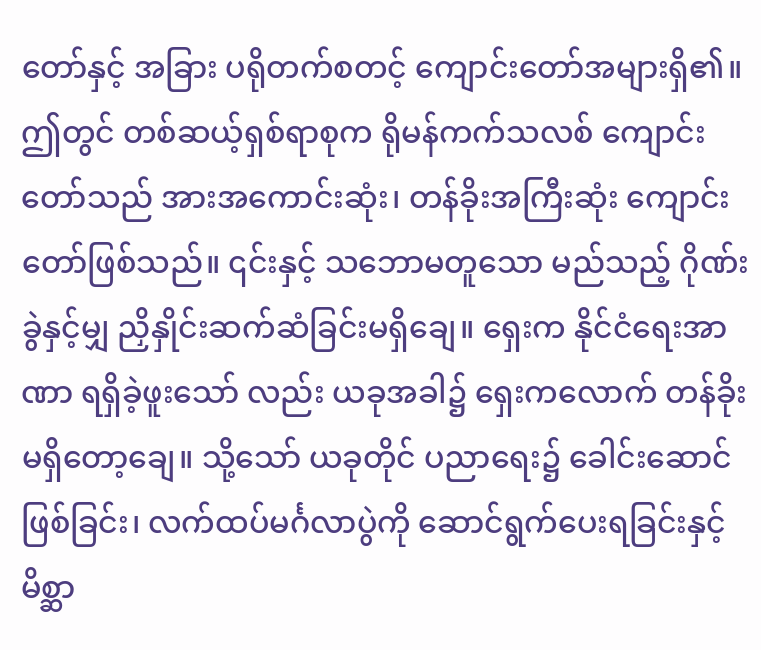တော်နှင့် အခြား ပရိုတက်စတင့် ကျောင်းတော်အများရှိ၏။ ဤတွင် တစ်ဆယ့်ရှစ်ရာစုက ရိုမန်ကက်သလစ် ကျောင်းတော်သည် အားအကောင်းဆုံး၊ တန်ခိုးအကြီးဆုံး ကျောင်းတော်ဖြစ်သည်။ ၎င်းနှင့် သဘောမတူသော မည်သည့် ဂိုဏ်းခွဲနှင့်မျှ ညှိနှိုင်းဆက်ဆံခြင်းမရှိချေ။ ရှေးက နိုင်ငံရေးအာဏာ ရရှိခဲ့ဖူးသော် လည်း ယခုအခါ၌ ရှေးကလောက် တန်ခိုးမရှိတော့ချေ။ သို့သော် ယခုတိုင် ပညာရေး၌ ခေါင်းဆောင်ဖြစ်ခြင်း၊ လက်ထပ်မင်္ဂလာပွဲကို ဆောင်ရွက်ပေးရခြင်းနှင့် မိစ္ဆာ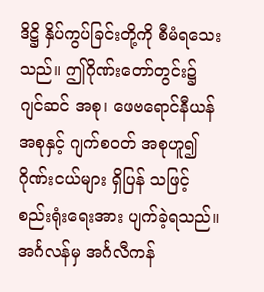ဒိဋ္ဌိ နှိပ်ကွပ်ခြင်းတို့ကို စီမံရသေးသည်။ ဤဂိုဏ်းတော်တွင်း၌ ဂျင်ဆင် အစု၊ ဖေဗရောင်နီယန် အစုနှင့် ဂျက်စဝတ် အစုဟူ၍ ဂိုဏ်းငယ်များ ရှိပြန် သဖြင့် စည်းရုံးရေးအား ပျက်ခဲ့ရသည်။ အင်္ဂလန်မှ အင်္ဂလီကန်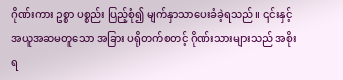ဂိုဏ်းကား ဥစ္စာ ပစ္စည်း ပြည့်စုံ၍ မျက်နှာသာပေးခံခဲ့ရသည်။ ၎င်းနှင့် အယူအဆမတူသော အခြား ပရိုတက်စတင့် ဂိုဏ်းသားများသည် အစိုးရ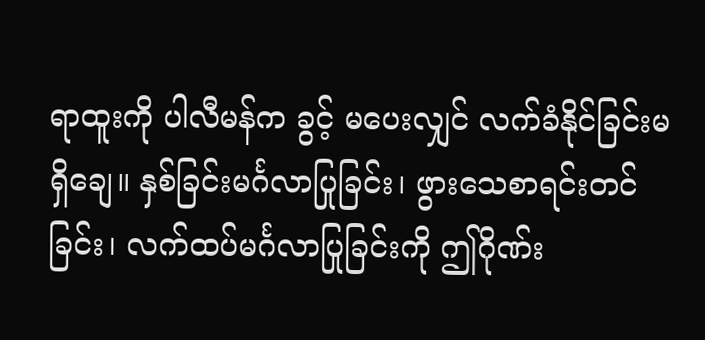ရာထူးကို ပါလီမန်က ခွင့် မပေးလျှင် လက်ခံနိုင်ခြင်းမရှိချေ။ နှစ်ခြင်းမင်္ဂလာပြုခြင်း၊ ဖွားသေစာရင်းတင် ခြင်း၊ လက်ထပ်မင်္ဂလာပြုခြင်းကို ဤဂိုဏ်း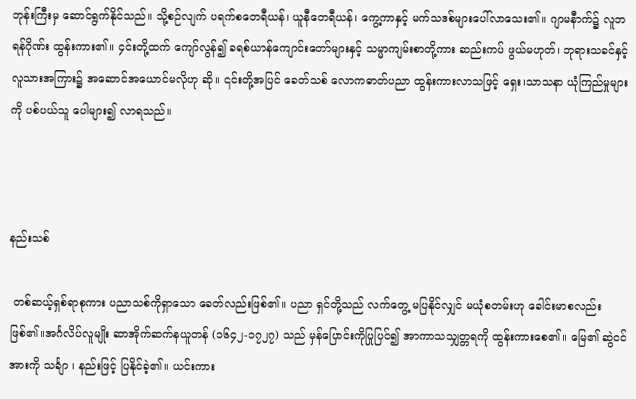ဘုန်းကြီးမှ ဆောင်ရွက်နိုင်သည်။ သို့စဉ်လျက် ပရက်စတေရီယန်၊ ယူနီတေရီယန်၊ ကွေ့ကာနှင့် မက်သဒစ်များပေါ်လာသေး၏။ ဂျာမနီာက်၌ လူဘရန်ဂိုဏ်း ထွန်းကား၏။ ၄င်းတို့ထက် ကျော်လွန်၍ ခရစ်ယာန်ကျောင်းတော်များနှင့် သမ္မာကျမ်းစာတို့ကား ဆည်းကပ် ဖွယ်မဟုတ်၊ ဘုရားသခင်နှင့် လူသားအကြား၌ အဆောင်အယောင်မလိုဟု ဆို။ ၎င်းတို့အပြင် ခေတ်သစ် လောကဓာတ်ပညာ ထွန်းကားလာသဖြင့် ရှေး၊သာသနာ ယုံကြည်မှုများကို ပစ်ပယ်သူ ပေါများ၍ လာရသည်။



နည်းသစ်

 တစ်ဆယ့်ရှစ်ရာစုကား ပညာသစ်ကိုရှာသော ခေတ်လည်းဖြစ်၏။ ပညာ ရှင်တို့သည် လက်တွေ့ မပြနိုင်လျှင် မယုံစတမ်းဟု ခေါင်းမာစလည်းဖြစ်၏။အင်္ဂလိပ်လူမျိုး ဆာအိုက်ဆက်နယူတန် (၁၆၄၂-၁၇၂၇) သည် မှန်ပြောင်းကိုပြုပြင်၍ အာကာသသျှတ္တရကို ထွန်းကားစေ၏။ မြေ၏ ဆွဲငင်အားကို သင်္ချာ ၊ နည်းဖြင့် ပြနိုင်ခဲ့၏။ ယင်းကား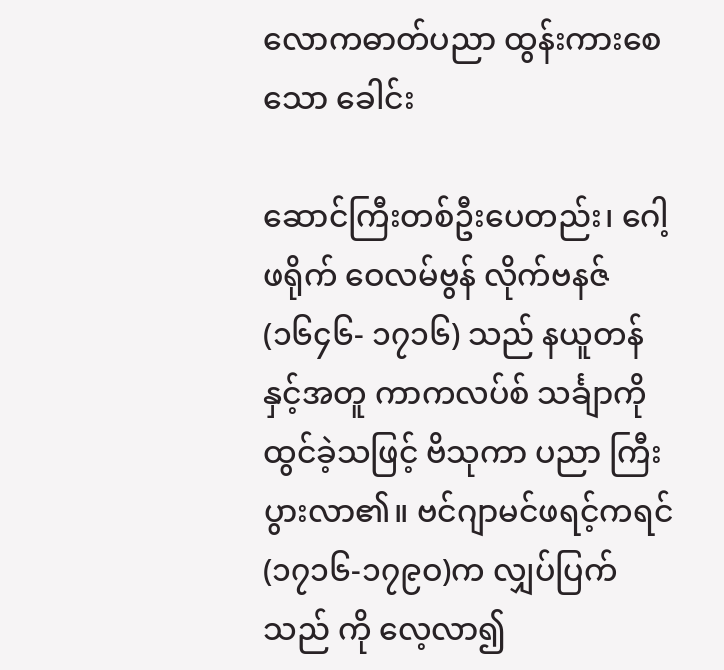လောကဓာတ်ပညာ ထွန်းကားစေသော ခေါင်း

ဆောင်ကြီးတစ်ဦးပေတည်း၊ ဂေါ့ဖရိုက် ဝေလမ်ဗွန် လိုက်ဗနဇ် (၁၆၄၆- ၁၇၁၆) သည် နယူတန်နှင့်အတူ ကာကလပ်စ် သင်္ချာကို ထွင်ခဲ့သဖြင့် ဗိသုကာ ပညာ ကြီးပွားလာ၏။ ဗင်ဂျာမင်ဖရင့်ကရင် (၁၇၁၆-၁၇၉ဝ)က လျှပ်ပြက်သည် ကို လေ့လာ၍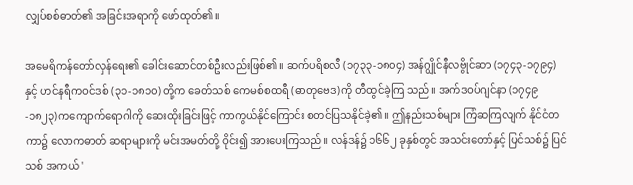လျှပ်စစ်ဓာတ်၏ အခြင်းအရာကို ဖော်ထုတ်၏။

အမေရိကန်တော်လှန်ရေး၏ ခေါင်းဆောင်တစ်ဦးလည်းဖြစ်၏။ ဆက်ပရိစလီ (၁၇၃၃-၁၈၀၄) အန်ဂျွိုင်နီလဗွိုင်ဆာ (၁၇၄၃-၁၇၉၄) နှင့် ဟင်နရီကဝင်ဒစ် (၃၁-၁၈၁၀) တို့က ခေတ်သစ် ကေမစ်စထရီ (ဓာတုဗေဒ)ကို တီထွင်ခဲ့ကြ သည်။ အက်ဒဝပ်ဂျင်နာ (၁၇၄၉-၁၈၂၃)ကကျောက်ရောဂါကို ဆေးထိုးခြင်းဖြင့် ကာကွယ်နိုင်ကြောင်း စတင်ပြသနိုင်ခဲ့၏။ ဤနည်းသစ်များ ကြံဆကြလျက် နိုင်ငံတကာ၌ လောကဓာတ် ဆရာများကို မင်းအမတ်တို့ ဝိုင်း၍ အားပေးကြသည်။ လန်ဒန်၌ ၁၆၆၂ ခုနှစ်တွင် အသင်းတော်နှင့် ပြင်သစ်၌ ပြင်သစ် အကယ် '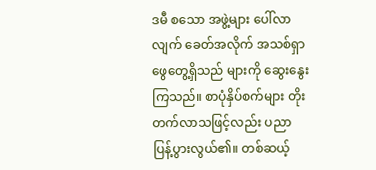ဒမီ စသော အဖွဲ့များ ပေါ်လာလျက် ခေတ်အလိုက် အသစ်ရှာဖွေတွေ့ရှိသည် များကို ဆွေးနွေးကြသည်။ စာပုံနှိပ်စက်များ တိုးတက်လာသဖြင့်လည်း ပညာ ပြန့်ပွားလွယ်၏။ တစ်ဆယ့်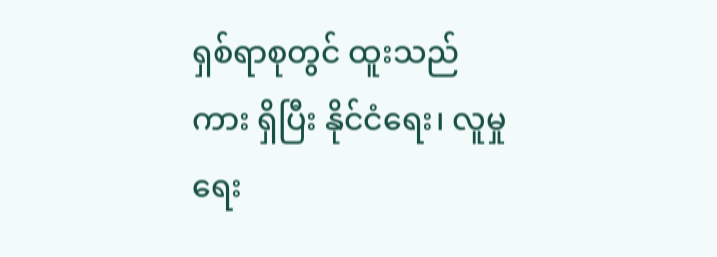ရှစ်ရာစုတွင် ထူးသည်ကား ရှိပြီး နိုင်ငံရေး၊ လူမှု ရေး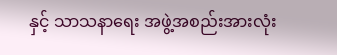နှင့် သာသနာရေး အဖွဲ့အစည်းအားလုံး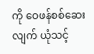ကို ဝေဖန်စစ်ဆေးလျက် ယုံသင့်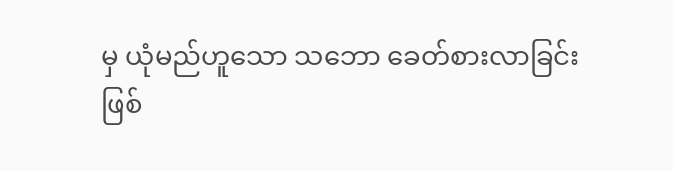မှ ယုံမည်ဟူသော သဘော ခေတ်စားလာခြင်းဖြစ်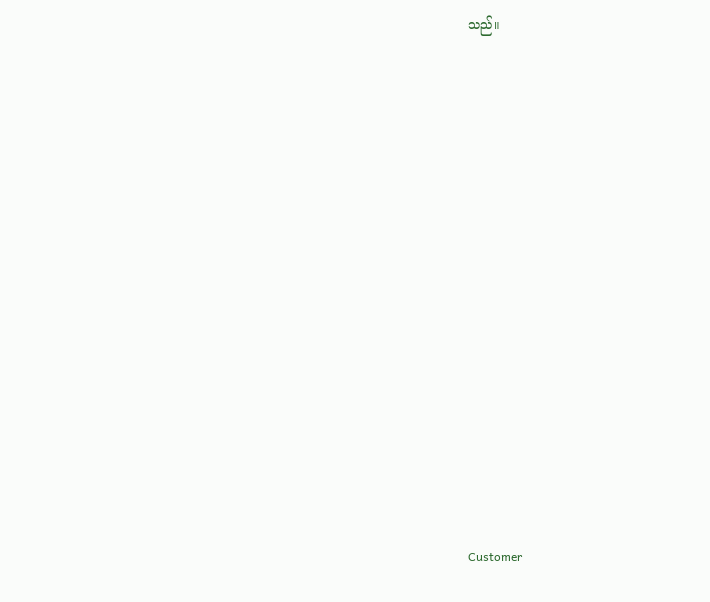သည်။



















Customer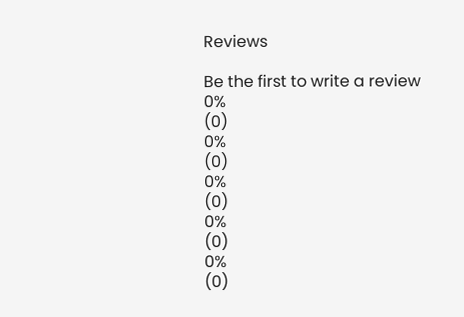Reviews

Be the first to write a review
0%
(0)
0%
(0)
0%
(0)
0%
(0)
0%
(0)